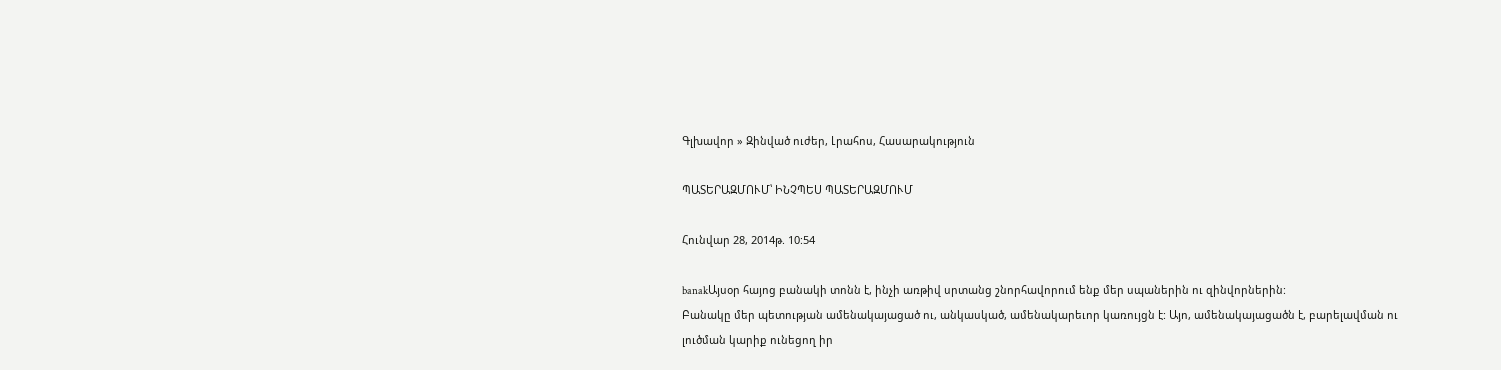Գլխավոր » Զինված ուժեր, Լրահոս, Հասարակություն

ՊԱՏԵՐԱԶՄՈՒՄ՝ ԻՆՉՊԵՍ ՊԱՏԵՐԱԶՄՈՒՄ

Հունվար 28, 2014թ. 10:54

banakԱյսօր հայոց բանակի տոնն է, ինչի առթիվ սրտանց շնորհավորում ենք մեր սպաներին ու զինվորներին:
Բանակը մեր պետության ամենակայացած ու, անկասկած, ամենակարեւոր կառույցն է: Այո, ամենակայացածն է, բարելավման ու լուծման կարիք ունեցող իր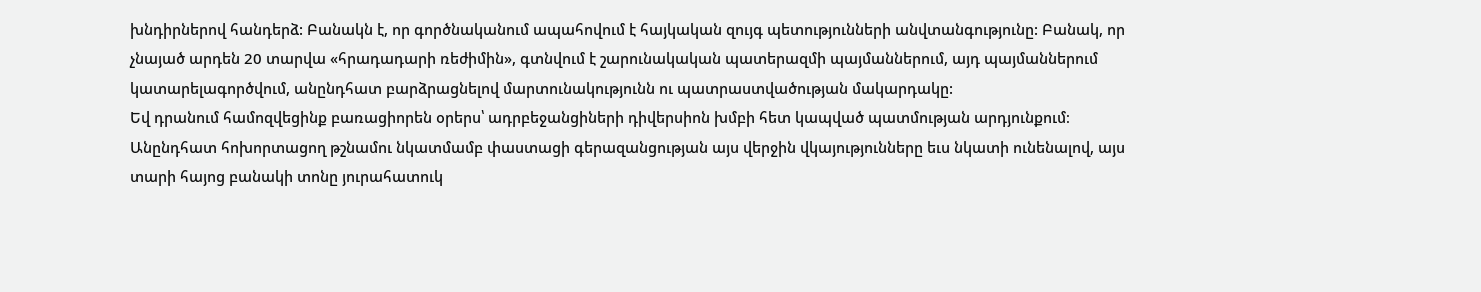խնդիրներով հանդերձ: Բանակն է, որ գործնականում ապահովում է հայկական զույգ պետությունների անվտանգությունը: Բանակ, որ չնայած արդեն 20 տարվա «հրադադարի ռեժիմին», գտնվում է շարունակական պատերազմի պայմաններում, այդ պայմաններում կատարելագործվում, անընդհատ բարձրացնելով մարտունակությունն ու պատրաստվածության մակարդակը:
Եվ դրանում համոզվեցինք բառացիորեն օրերս՝ ադրբեջանցիների դիվերսիոն խմբի հետ կապված պատմության արդյունքում։
Անընդհատ հոխորտացող թշնամու նկատմամբ փաստացի գերազանցության այս վերջին վկայությունները եւս նկատի ունենալով, այս տարի հայոց բանակի տոնը յուրահատուկ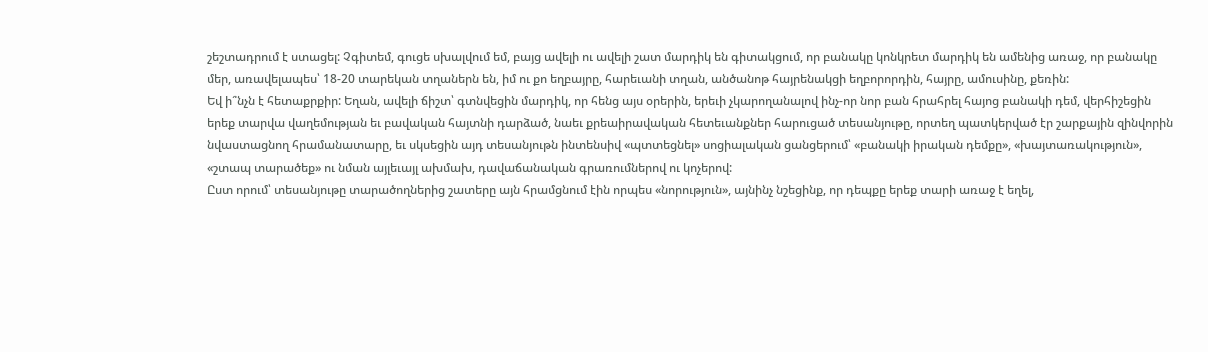շեշտադրում է ստացել: Չգիտեմ, գուցե սխալվում եմ, բայց ավելի ու ավելի շատ մարդիկ են գիտակցում, որ բանակը կոնկրետ մարդիկ են ամենից առաջ, որ բանակը մեր, առավելապես՝ 18-20 տարեկան տղաներն են, իմ ու քո եղբայրը, հարեւանի տղան, անծանոթ հայրենակցի եղբորորդին, հայրը, ամուսինը, քեռին:
Եվ ի՞նչն է հետաքրքիր: Եղան, ավելի ճիշտ՝ գտնվեցին մարդիկ, որ հենց այս օրերին, երեւի չկարողանալով ինչ-որ նոր բան հրահրել հայոց բանակի դեմ, վերհիշեցին երեք տարվա վաղեմության եւ բավական հայտնի դարձած, նաեւ քրեաիրավական հետեւանքներ հարուցած տեսանյութը, որտեղ պատկերված էր շարքային զինվորին նվաստացնող հրամանատարը, եւ սկսեցին այդ տեսանյութն ինտենսիվ «պտտեցնել» սոցիալական ցանցերում՝ «բանակի իրական դեմքը», «խայտառակություն», «շտապ տարածեք» ու նման այլեւայլ ախմախ, դավաճանական գրառումներով ու կոչերով:
Ըստ որում՝ տեսանյութը տարածողներից շատերը այն հրամցնում էին որպես «նորություն», այնինչ նշեցինք, որ դեպքը երեք տարի առաջ է եղել,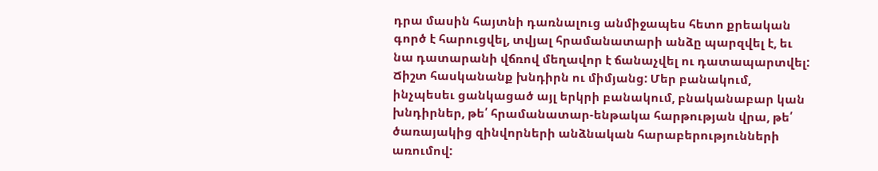դրա մասին հայտնի դառնալուց անմիջապես հետո քրեական գործ է հարուցվել, տվյալ հրամանատարի անձը պարզվել է, եւ նա դատարանի վճռով մեղավոր է ճանաչվել ու դատապարտվել:
Ճիշտ հասկանանք խնդիրն ու միմյանց: Մեր բանակում, ինչպեսեւ ցանկացած այլ երկրի բանակում, բնականաբար կան խնդիրներ, թե՛ հրամանատար-ենթակա հարթության վրա, թե՛ ծառայակից զինվորների անձնական հարաբերությունների առումով: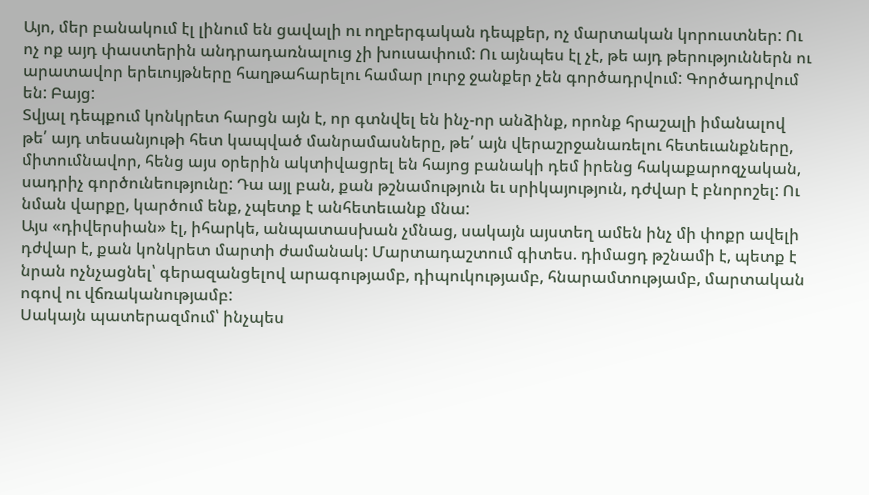Այո, մեր բանակում էլ լինում են ցավալի ու ողբերգական դեպքեր, ոչ մարտական կորուստներ: Ու ոչ ոք այդ փաստերին անդրադառնալուց չի խուսափում: Ու այնպես էլ չէ, թե այդ թերություններն ու արատավոր երեւույթները հաղթահարելու համար լուրջ ջանքեր չեն գործադրվում: Գործադրվում են: Բայց:
Տվյալ դեպքում կոնկրետ հարցն այն է, որ գտնվել են ինչ-որ անձինք, որոնք հրաշալի իմանալով թե՛ այդ տեսանյութի հետ կապված մանրամասները, թե՛ այն վերաշրջանառելու հետեւանքները, միտումնավոր, հենց այս օրերին ակտիվացրել են հայոց բանակի դեմ իրենց հակաքարոզչական, սադրիչ գործունեությունը: Դա այլ բան, քան թշնամություն եւ սրիկայություն, դժվար է բնորոշել: Ու նման վարքը, կարծում ենք, չպետք է անհետեւանք մնա:
Այս «դիվերսիան» էլ, իհարկե, անպատասխան չմնաց, սակայն այստեղ ամեն ինչ մի փոքր ավելի դժվար է, քան կոնկրետ մարտի ժամանակ: Մարտադաշտում գիտես. դիմացդ թշնամի է, պետք է նրան ոչնչացնել՝ գերազանցելով արագությամբ, դիպուկությամբ, հնարամտությամբ, մարտական ոգով ու վճռականությամբ:
Սակայն պատերազմում՝ ինչպես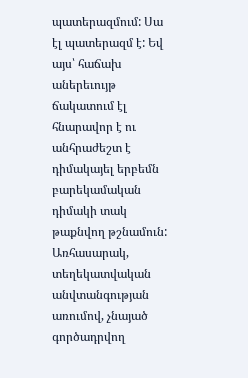պատերազմում: Սա էլ պատերազմ է: Եվ այս՝ հաճախ աներեւույթ ճակատում էլ հնարավոր է ու անհրաժեշտ է դիմակայել երբեմն բարեկամական դիմակի տակ թաքնվող թշնամուն:
Առհասարակ, տեղեկատվական անվտանգության առումով, չնայած գործադրվող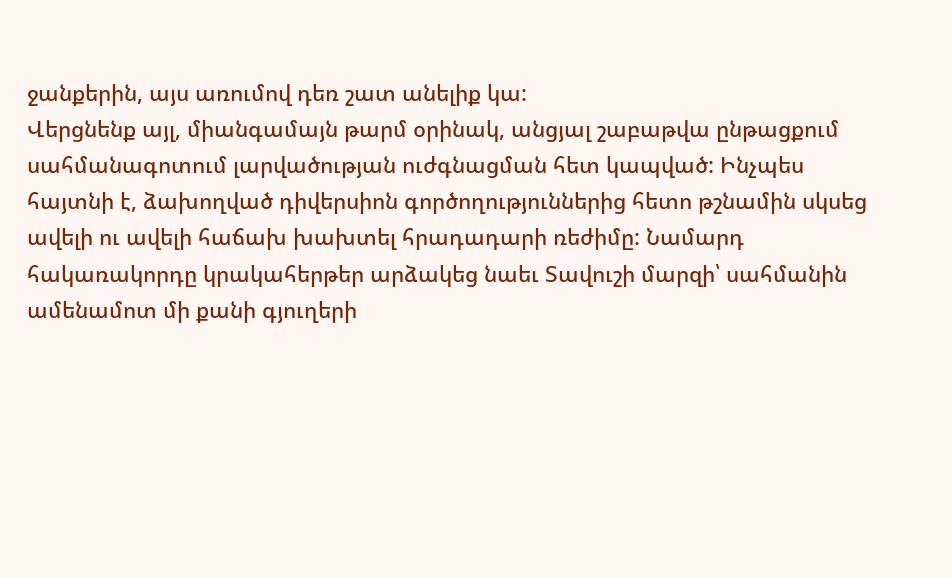ջանքերին, այս առումով դեռ շատ անելիք կա:
Վերցնենք այլ, միանգամայն թարմ օրինակ, անցյալ շաբաթվա ընթացքում սահմանագոտում լարվածության ուժգնացման հետ կապված: Ինչպես հայտնի է, ձախողված դիվերսիոն գործողություններից հետո թշնամին սկսեց ավելի ու ավելի հաճախ խախտել հրադադարի ռեժիմը: Նամարդ հակառակորդը կրակահերթեր արձակեց նաեւ Տավուշի մարզի՝ սահմանին ամենամոտ մի քանի գյուղերի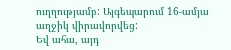ուղղությամբ: Այգեպարում 16-ամյա աղջիկ վիրավորվեց:
Եվ ահա, այդ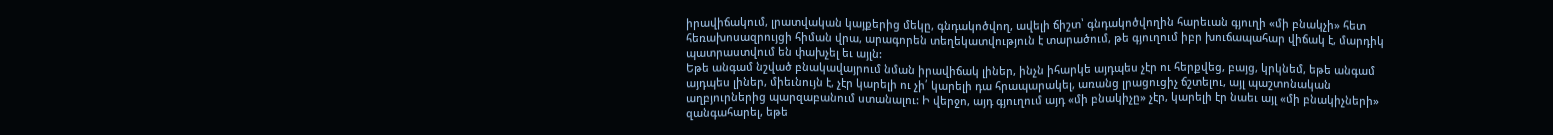իրավիճակում, լրատվական կայքերից մեկը, գնդակոծվող, ավելի ճիշտ՝ գնդակոծվողին հարեւան գյուղի «մի բնակչի» հետ հեռախոսազրույցի հիման վրա, արագորեն տեղեկատվություն է տարածում, թե գյուղում իբր խուճապահար վիճակ է, մարդիկ պատրաստվում են փախչել եւ այլն:
Եթե անգամ նշված բնակավայրում նման իրավիճակ լիներ, ինչն իհարկե այդպես չէր ու հերքվեց, բայց, կրկնեմ, եթե անգամ այդպես լիներ, միեւնույն է, չէր կարելի ու չի՛ կարելի դա հրապարակել, առանց լրացուցիչ ճշտելու, այլ պաշտոնական աղբյուրներից պարզաբանում ստանալու: Ի վերջո, այդ գյուղում այդ «մի բնակիչը» չէր, կարելի էր նաեւ այլ «մի բնակիչների» զանգահարել, եթե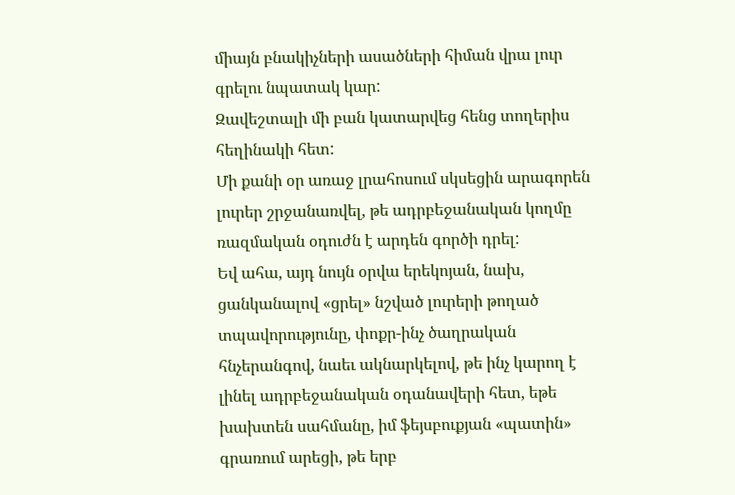միայն բնակիչների ասածների հիման վրա լուր գրելու նպատակ կար:
Զավեշտալի մի բան կատարվեց հենց տողերիս հեղինակի հետ:
Մի քանի օր առաջ լրահոսում սկսեցին արագորեն լուրեր շրջանառվել, թե ադրբեջանական կողմը ռազմական օդուժն է արդեն գործի դրել:
Եվ ահա, այդ նույն օրվա երեկոյան, նախ, ցանկանալով «ցրել» նշված լուրերի թողած տպավորությունը, փոքր-ինչ ծաղրական հնչերանգով, նաեւ ակնարկելով, թե ինչ կարող է լինել ադրբեջանական օդանավերի հետ, եթե խախտեն սահմանը, իմ ֆեյսբուքյան «պատին» գրառում արեցի, թե երբ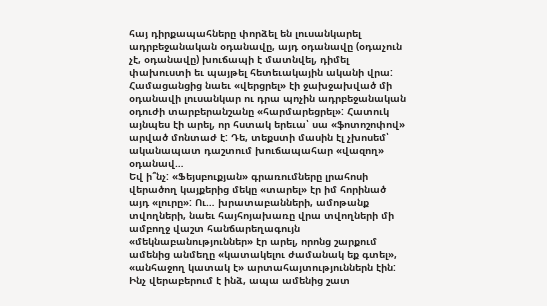հայ դիրքապահները փորձել են լուսանկարել ադրբեջանական օդանավը, այդ օդանավը (օդաչուն չէ, օդանավը) խուճապի է մատնվել, դիմել փախուստի եւ պայթել հետեւակային ականի վրա:
Համացանցից նաեւ «վերցրել» էի ջախջախված մի օդանավի լուսանկար ու դրա պոչին ադրբեջանական օդուժի տարբերանշանը «հարմարեցրել»: Հատուկ այնպես էի արել, որ հստակ երեւա՝ սա «ֆոտոշոփով» արված մոնտաժ է: Դե, տեքստի մասին էլ չխոսեմ՝ ականապատ դաշտում խուճապահար «վազող» օդանավ…
Եվ ի՞նչ: «Ֆեյսբուքյան» գրառումները լրահոսի վերածող կայքերից մեկը «տարել» էր իմ հորինած այդ «լուրը»: Ու… խրատաբանների, ամոթանք տվողների, նաեւ հայհոյախառը վրա տվողների մի ամբողջ վաշտ հանճարեղագույն «մեկնաբանություններ» էր արել, որոնց շարքում ամենից անմեղը «կատակելու ժամանակ եք գտել», «անհաջող կատակ է» արտահայտություններն էին:
Ինչ վերաբերում է ինձ, ապա ամենից շատ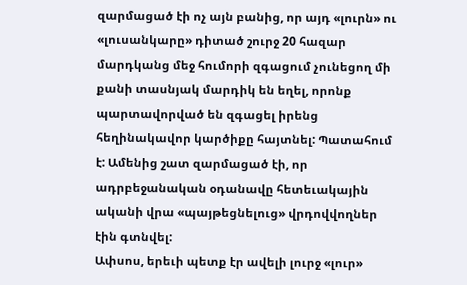զարմացած էի ոչ այն բանից, որ այդ «լուրն» ու «լուսանկարը» դիտած շուրջ 20 հազար մարդկանց մեջ հումորի զգացում չունեցող մի քանի տասնյակ մարդիկ են եղել, որոնք պարտավորված են զգացել իրենց հեղինակավոր կարծիքը հայտնել: Պատահում է: Ամենից շատ զարմացած էի, որ ադրբեջանական օդանավը հետեւակային ականի վրա «պայթեցնելուց» վրդովվողներ էին գտնվել:
Ափսոս, երեւի պետք էր ավելի լուրջ «լուր»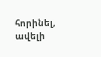հորինել, ավելի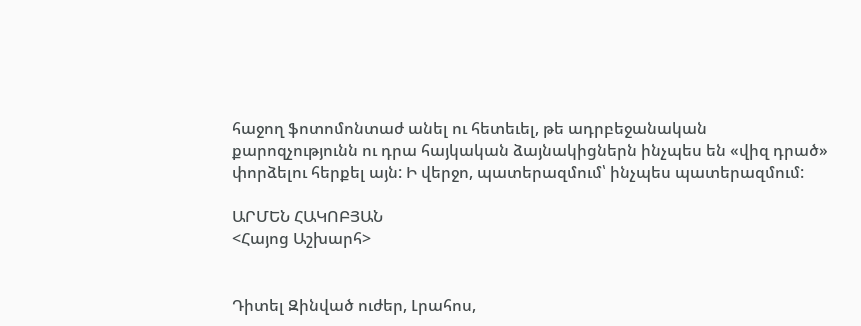հաջող ֆոտոմոնտաժ անել ու հետեւել, թե ադրբեջանական քարոզչությունն ու դրա հայկական ձայնակիցներն ինչպես են «վիզ դրած» փորձելու հերքել այն: Ի վերջո, պատերազմում՝ ինչպես պատերազմում:

ԱՐՄԵՆ ՀԱԿՈԲՅԱՆ
<Հայոց Աշխարհ>


Դիտել Զինված ուժեր, Լրահոս,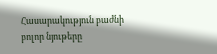Հասարակություն բաժնի բոլոր նյութերը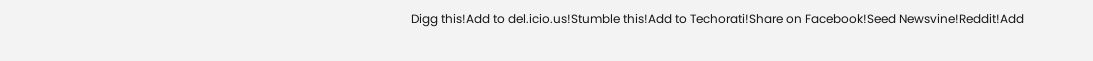Digg this!Add to del.icio.us!Stumble this!Add to Techorati!Share on Facebook!Seed Newsvine!Reddit!Add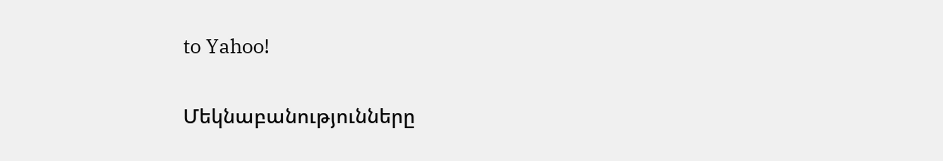to Yahoo!

Մեկնաբանությունները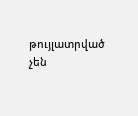թույլատրված չեն